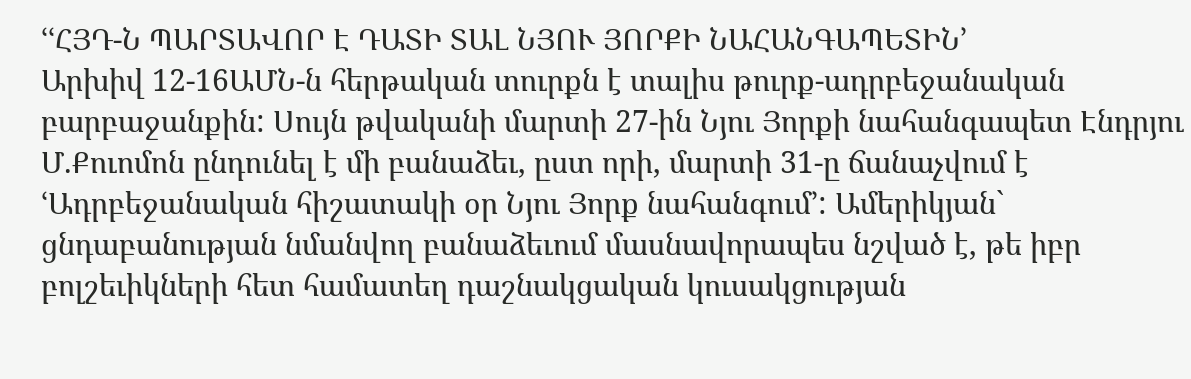ՙՙՀՅԴ-Ն ՊԱՐՏԱՎՈՐ Է ԴԱՏԻ ՏԱԼ ՆՅՈՒ ՅՈՐՔԻ ՆԱՀԱՆԳԱՊԵՏԻՆ՚
Արխիվ 12-16ԱՄՆ-ն հերթական տուրքն է տալիս թուրք-ադրբեջանական բարբաջանքին: Սույն թվականի մարտի 27-ին Նյու Յորքի նահանգապետ Էնդրյու Մ.Քուոմոն ընդունել է մի բանաձեւ, ըստ որի, մարտի 31-ը ճանաչվում է ՙԱդրբեջանական հիշատակի օր Նյու Յորք նահանգում՚: Ամերիկյան` ցնդաբանության նմանվող բանաձեւում մասնավորապես նշված է, թե իբր բոլշեւիկների հետ համատեղ դաշնակցական կուսակցության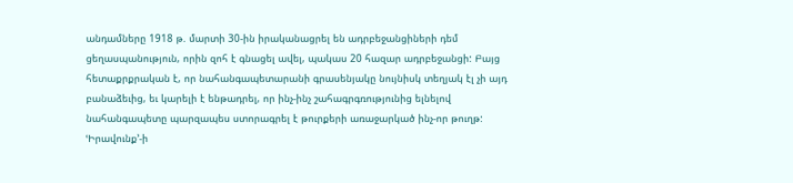անդամները 1918 թ. մարտի 30-ին իրականացրել են ադրբեջանցիների դեմ ցեղասպանություն, որին զոհ է գնացել ավել, պակաս 20 հազար ադրբեջանցի: Բայց հետաքրքրական է, որ նահանգապետարանի գրասենյակը նույնիսկ տեղյակ էլ չի այդ բանաձեւից, եւ կարելի է ենթադրել, որ ինչ-ինչ շահագրգռությունից ելնելով նահանգապետը պարզապես ստորագրել է թուրքերի առաջարկած ինչ-որ թուղթ:
ՙԻրավունք՚-ի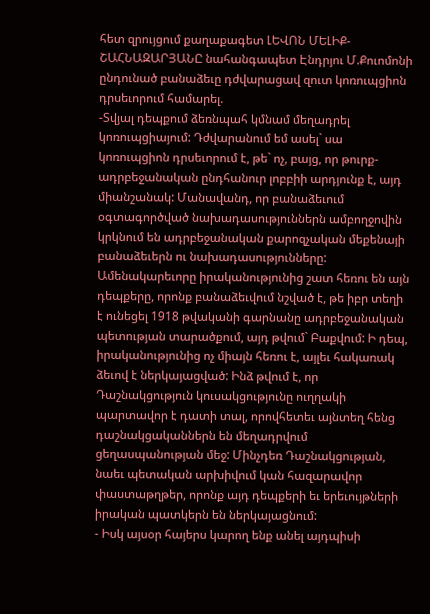հետ զրույցում քաղաքագետ ԼԵՎՈՆ ՄԵԼԻՔ-ՇԱՀՆԱԶԱՐՅԱՆԸ նահանգապետ Էնդրյու Մ.Քուոմոնի ընդունած բանաձեւը դժվարացավ զուտ կոռուպցիոն դրսեւորում համարել.
-Տվյալ դեպքում ձեռնպահ կմնամ մեղադրել կոռուպցիայում: Դժվարանում եմ ասել` սա կոռուպցիոն դրսեւորում է, թե` ոչ, բայց, որ թուրք-ադրբեջանական ընդհանուր լոբբիի արդյունք է, այդ միանշանակ: Մանավանդ, որ բանաձեւում օգտագործված նախադասություններն ամբողջովին կրկնում են ադրբեջանական քարոզչական մեքենայի բանաձեւերն ու նախադասությունները: Ամենակարեւորը իրականությունից շատ հեռու են այն դեպքերը, որոնք բանաձեւվում նշված է, թե իբր տեղի է ունեցել 1918 թվականի գարնանը ադրբեջանական պետության տարածքում, այդ թվում` Բաքվում: Ի դեպ, իրականությունից ոչ միայն հեռու է, այլեւ հակառակ ձեւով է ներկայացված: Ինձ թվում է, որ Դաշնակցություն կուսակցությունը ուղղակի պարտավոր է դատի տալ, որովհետեւ այնտեղ հենց դաշնակցականներն են մեղադրվում ցեղասպանության մեջ: Մինչդեռ Դաշնակցության, նաեւ պետական արխիվում կան հազարավոր փաստաթղթեր, որոնք այդ դեպքերի եւ երեւույթների իրական պատկերն են ներկայացնում:
- Իսկ այսօր հայերս կարող ենք անել այդպիսի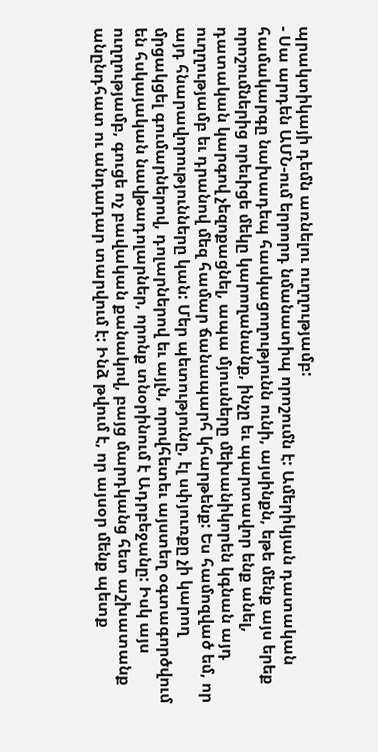պրակտիկայի դեմն առնելու ուղղությամբ:
- Սա արդեն ԱՄՆ-ում երրորդ նմանատիպ որոշումն է: Ամերիկյան դատական համակարգը նախադեպ հասկացողությունն ունի, այսինքն, եթե մենք այս երեք որոշումներից որեւիցե մեկը կարողանանք, ինչը եւ պարտավոր ենք անել, դատական կարգով չեզոքացնել, ապա մյուսները մեխանիկորեն կգնան այդ ուղղությամբ եւ դրանով մեզ համար ճանապարհ կհարթենք: Ես համոզված եմ, որ այդ հնարավորությունները կան: Մեր պետությունը, էլ սփյուռքը չի կարող մրցակցել գումարներով, դոլարներով եւ այլն, որովհետեւ այստեղ օգտագործվում են հսկայական նավթադոլարներ, որոնք տնօրինում է Ադրբեջանը: Իսկ այս ուղղությամբ, գուցե ոչ բավական քանակով, բայց մարդկանց հետ աշխատանք անընդհատ ու անդադար տարվում է: Ինձ թվում է, որ այսօր մենք պետք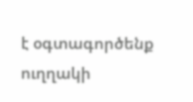է օգտագործենք ուղղակի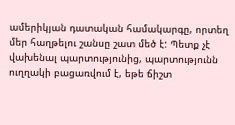ամերիկյան դատական համակարգը, որտեղ մեր հաղթելու շանսը շատ մեծ է: Պետք չէ վախենալ պարտությունից, պարտությունն ուղղակի բացառվում է, եթե ճիշտ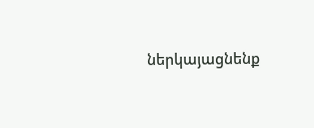ներկայացնենք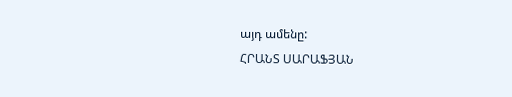այդ ամենը:
ՀՐԱՆՏ ՍԱՐԱՖՅԱՆ